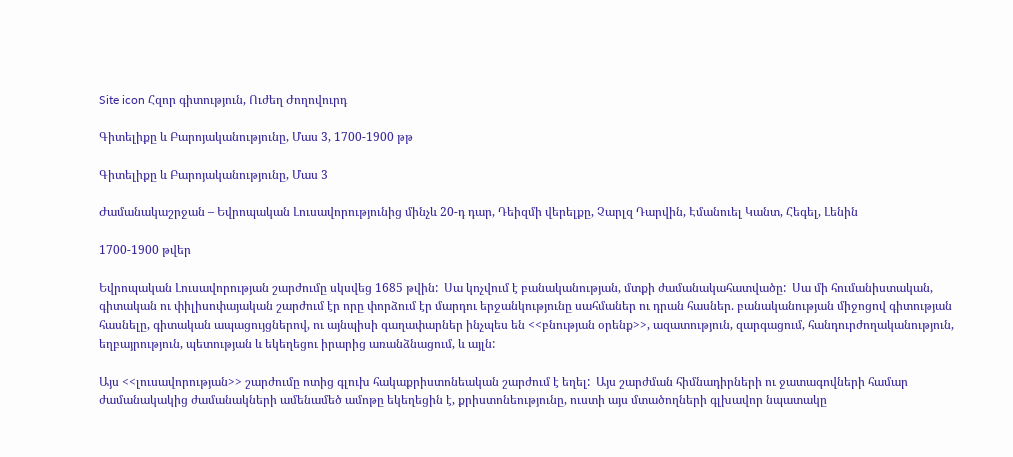Site icon Հզոր գիտություն, Ուժեղ Ժողովուրդ

Գիտելիքը և Բարոյականությունը, Մաս 3, 1700-1900 թթ

Գիտելիքը և Բարոյականությունը, Մաս 3

Ժամանակաշրջան – Եվրոպական Լուսավորությունից մինչև 20-դ դար, Դեիզմի վերելքը, Չարլզ Դարվին, Էմանուել Կանտ, Հեգել, Լենին

1700-1900 թվեր

Եվրոպական Լուսավորության շարժումը սկսվեց 1685 թվին:  Սա կոչվում է բանականության, մտքի ժամանակահատվածը:  Սա մի հումանիստական, գիտական ու փիլիսոփայական շարժում էր որը փորձում էր մարդու երջանկությունը սահմաներ ու դրան հասներ. բանականության միջոցով գիտության հասնելը, գիտական ապացույցներով, ու այնպիսի գաղափարներ ինչպես են <<բնության օրենք>>, ազատություն, զարգացում, հանդուրժողականություն, եղբայրություն, պետության և եկեղեցու իրարից առանձնացում, և այլն:

Այս <<լուսավորության>> շարժումը ոտից գլուխ հակաքրիստոնեական շարժում է եղել:  Այս շարժման հիմնադիրների ու ջատագովների համար ժամանակակից ժամանակների ամենամեծ ամոթը եկեղեցին է, քրիստոնեությունը, ուստի այս մտածողների գլխավոր նպատակը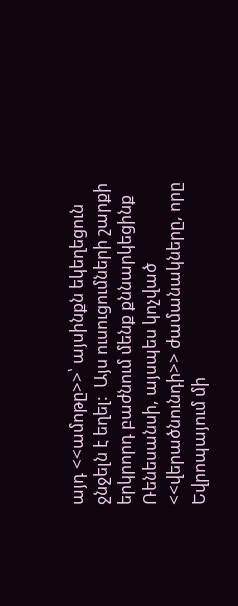այդ <<ամոթը>>՝ այսինքն եկեղեցուն ջնջելն է եղել:  Այս ուսուցումների շարքի երկրորդ բաժնում մենք քննարկեցինք Ռենեսանսի, այսպես կոչված <<վերածնունդի>> ժամանակները, որը Եվրոպայում մի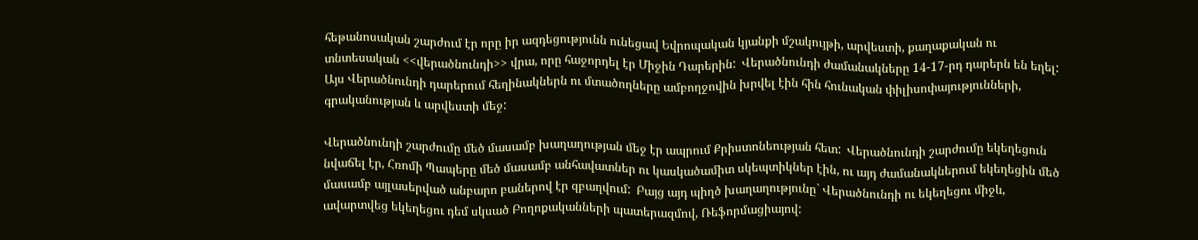հեթանոսական շարժում էր որը իր ազդեցությունն ունեցավ Եվրոպական կյանքի մշակույթի, արվեստի, քաղաքական ու տնտեսական <<վերածնունդի>> վրա, որը հաջորդել էր Միջին Դարերին:  Վերածնունդի ժամանակները 14-17-րդ դարերն են եղել:  Այս Վերածնունդի դարերում հեղինակներն ու մտածողները ամբողջովին խրվել էին հին հունական փիլիսոփայությունների, գրականության և արվեստի մեջ:

Վերածնունդի շարժումը մեծ մասամբ խաղաղության մեջ էր ապրում Քրիստոնեության հետ:  Վերածնունդի շարժումը եկեղեցուն նվաճել էր, Հռոմի Պապերը մեծ մասամբ անհավատներ ու կասկածամիտ սկեպտիկներ էին, ու այդ ժամանակներում եկեղեցին մեծ մասամբ այլասերված անբարո բաներով էր զբաղվում:  Բայց այդ պիղծ խաղաղությունը` Վերածնունդի ու եկեղեցու միջև, ավարտվեց եկեղեցու դեմ սկսած Բողոքականների պատերազմով, Ռեֆորմացիայով: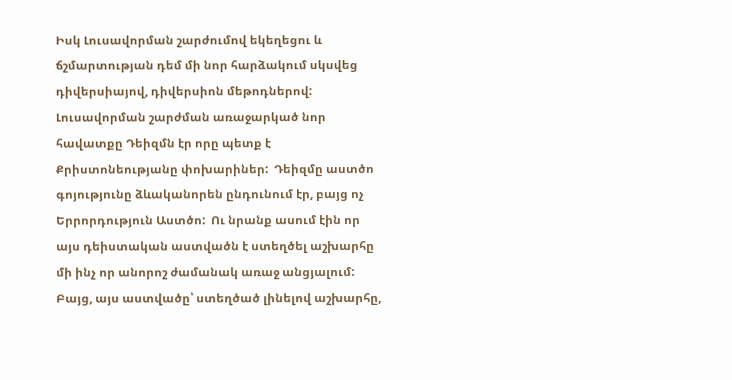Իսկ Լուսավորման շարժումով եկեղեցու և ճշմարտության դեմ մի նոր հարձակում սկսվեց դիվերսիայով, դիվերսիոն մեթոդներով:  Լուսավորման շարժման առաջարկած նոր հավատքը Դեիզմն էր որը պետք է Քրիստոնեությանը փոխարիներ:  Դեիզմը աստծո գոյությունը ձևականորեն ընդունում էր, բայց ոչ Երրորդություն Աստծո:  Ու նրանք ասում էին որ այս դեիստական աստվածն է ստեղծել աշխարհը մի ինչ որ անորոշ ժամանակ առաջ անցյալում:  Բայց, այս աստվածը՝ ստեղծած լինելով աշխարհը,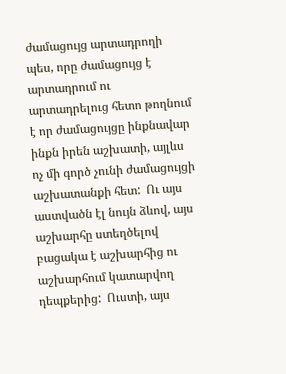ժամացույց արտադրողի պես, որը ժամացույց է արտադրում ու արտադրելուց հետո թողնում է որ ժամացույցը ինքնավար ինքն իրեն աշխատի, այլևս ոչ մի գործ չունի ժամացույցի աշխատանքի հետ:  Ու այս աստվածն էլ նույն ձևով, այս աշխարհը ստեղծելով բացակա է աշխարհից ու աշխարհում կատարվող դեպքերից:  Ուստի, այս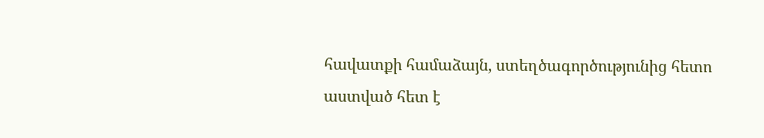հավատքի համաձայն, ստեղծագործությունից հետո աստված հետ է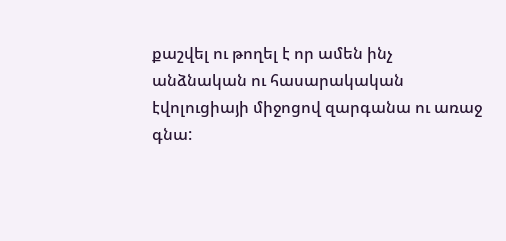քաշվել ու թողել է որ ամեն ինչ անձնական ու հասարակական էվոլուցիայի միջոցով զարգանա ու առաջ գնա: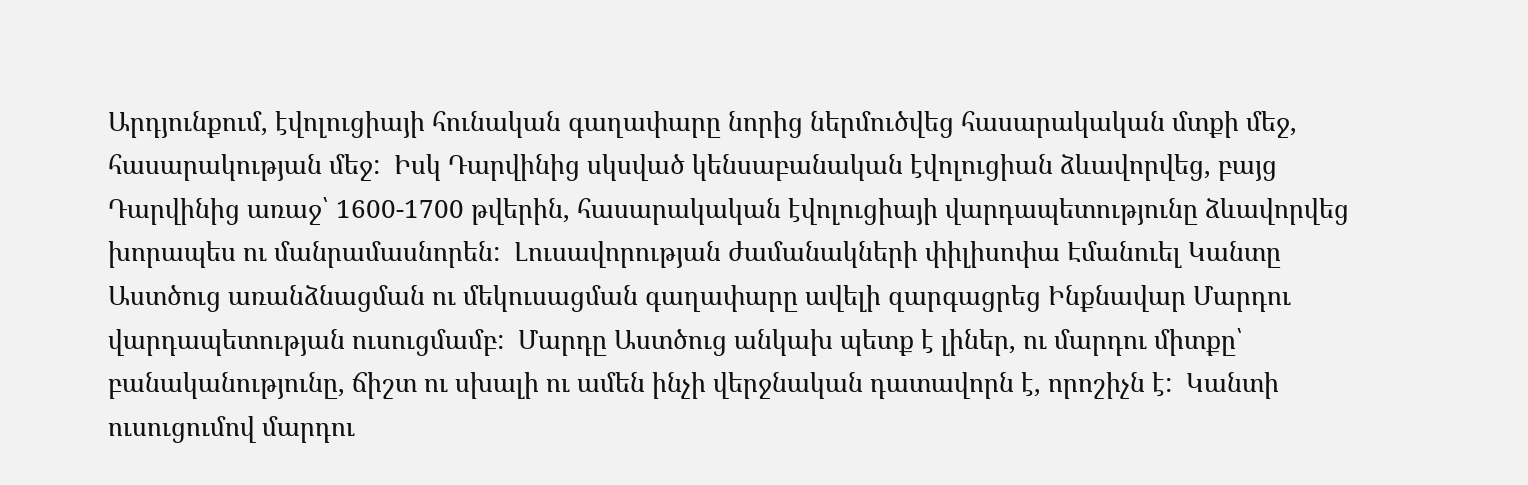Արդյունքում, էվոլուցիայի հունական գաղափարը նորից ներմուծվեց հասարակական մտքի մեջ, հասարակության մեջ:  Իսկ Դարվինից սկսված կենսաբանական էվոլուցիան ձևավորվեց, բայց Դարվինից առաջ՝ 1600-1700 թվերին, հասարակական էվոլուցիայի վարդապետությունը ձևավորվեց խորապես ու մանրամասնորեն:  Լուսավորության ժամանակների փիլիսոփա Էմանուել Կանտը Աստծուց առանձնացման ու մեկուսացման գաղափարը ավելի զարգացրեց Ինքնավար Մարդու վարդապետության ուսուցմամբ:  Մարդը Աստծուց անկախ պետք է լիներ, ու մարդու միտքը՝ բանականությունը, ճիշտ ու սխալի ու ամեն ինչի վերջնական դատավորն է, որոշիչն է:  Կանտի ուսուցումով մարդու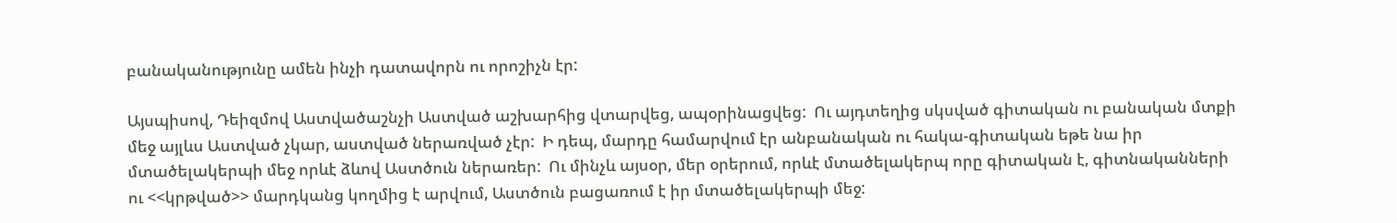բանականությունը ամեն ինչի դատավորն ու որոշիչն էր:

Այսպիսով, Դեիզմով Աստվածաշնչի Աստված աշխարհից վտարվեց, ապօրինացվեց:  Ու այդտեղից սկսված գիտական ու բանական մտքի մեջ այլևս Աստված չկար, աստված ներառված չէր:  Ի դեպ, մարդը համարվում էր անբանական ու հակա-գիտական եթե նա իր մտածելակերպի մեջ որևէ ձևով Աստծուն ներառեր:  Ու մինչև այսօր, մեր օրերում, որևէ մտածելակերպ որը գիտական է, գիտնականների ու <<կրթված>> մարդկանց կողմից է արվում, Աստծուն բացառում է իր մտածելակերպի մեջ: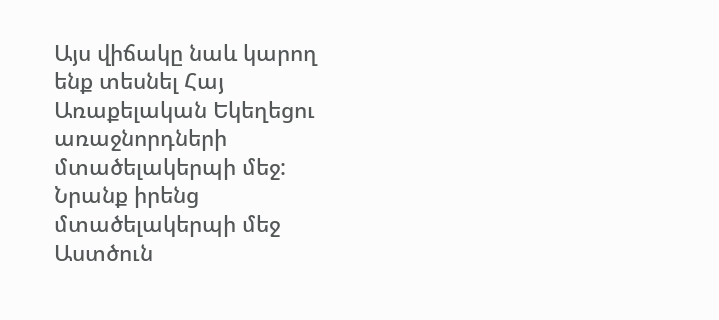Այս վիճակը նաև կարող ենք տեսնել Հայ Առաքելական Եկեղեցու առաջնորդների մտածելակերպի մեջ:  Նրանք իրենց մտածելակերպի մեջ Աստծուն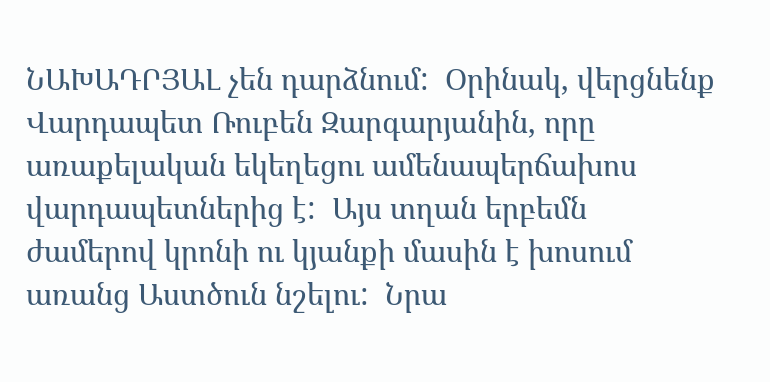ՆԱԽԱԴՐՅԱԼ չեն դարձնում:  Օրինակ, վերցնենք Վարդապետ Ռուբեն Զարգարյանին, որը առաքելական եկեղեցու ամենապերճախոս վարդապետներից է:  Այս տղան երբեմն ժամերով կրոնի ու կյանքի մասին է խոսում առանց Աստծուն նշելու:  Նրա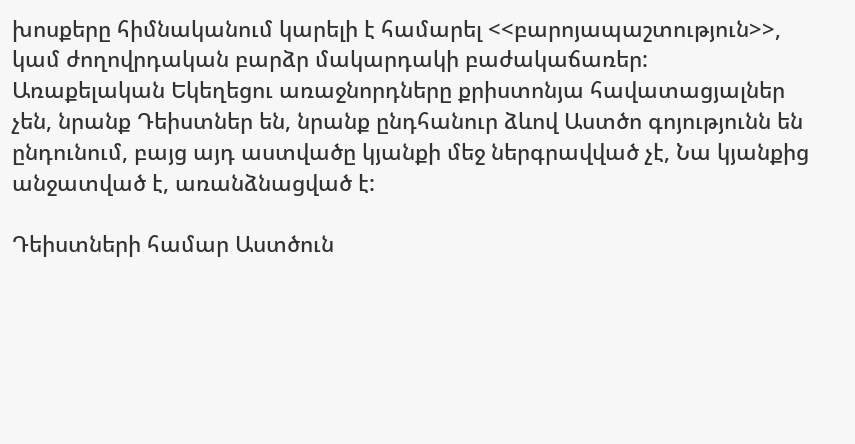խոսքերը հիմնականում կարելի է համարել <<բարոյապաշտություն>>, կամ ժողովրդական բարձր մակարդակի բաժակաճառեր:  Առաքելական Եկեղեցու առաջնորդները քրիստոնյա հավատացյալներ չեն, նրանք Դեիստներ են, նրանք ընդհանուր ձևով Աստծո գոյությունն են ընդունում, բայց այդ աստվածը կյանքի մեջ ներգրավված չէ, Նա կյանքից անջատված է, առանձնացված է:

Դեիստների համար Աստծուն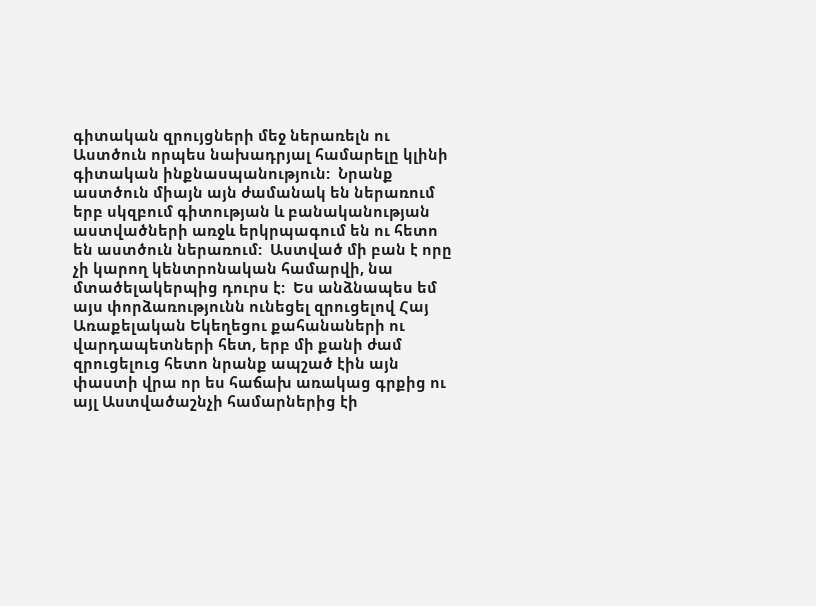գիտական զրույցների մեջ ներառելն ու Աստծուն որպես նախադրյալ համարելը կլինի գիտական ինքնասպանություն:  Նրանք աստծուն միայն այն ժամանակ են ներառում երբ սկզբում գիտության և բանականության աստվածների առջև երկրպագում են ու հետո են աստծուն ներառում:  Աստված մի բան է որը չի կարող կենտրոնական համարվի, նա մտածելակերպից դուրս է:  Ես անձնապես եմ այս փորձառությունն ունեցել զրուցելով Հայ Առաքելական Եկեղեցու քահանաների ու վարդապետների հետ, երբ մի քանի ժամ զրուցելուց հետո նրանք ապշած էին այն փաստի վրա որ ես հաճախ առակաց գրքից ու այլ Աստվածաշնչի համարներից էի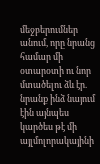մեջբերումներ անում, որը նրանց համար մի օտարօտի ու նոր մտածելու ձև էր. նրանք ինձ նայում էին այնպես կարծես թէ մի այլմոլորակայինի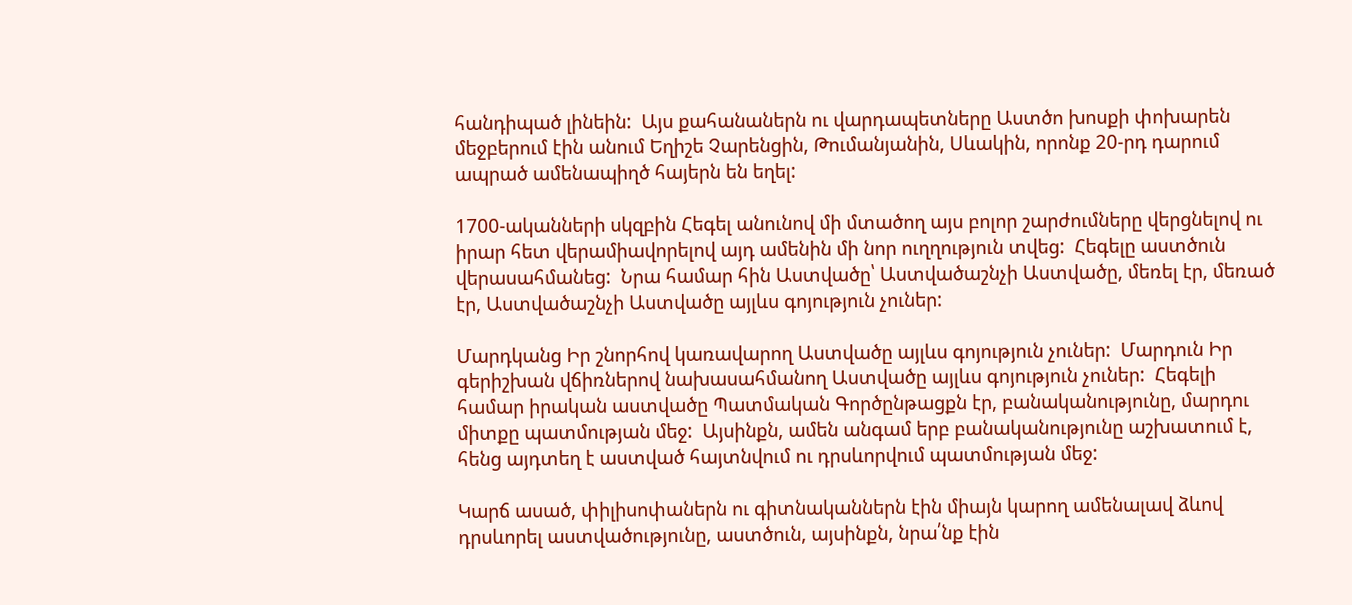հանդիպած լինեին:  Այս քահանաներն ու վարդապետները Աստծո խոսքի փոխարեն մեջբերում էին անում Եղիշե Չարենցին, Թումանյանին, Սևակին, որոնք 20-րդ դարում ապրած ամենապիղծ հայերն են եղել:

1700-ականների սկզբին Հեգել անունով մի մտածող այս բոլոր շարժումները վերցնելով ու իրար հետ վերամիավորելով այդ ամենին մի նոր ուղղություն տվեց:  Հեգելը աստծուն վերասահմանեց:  Նրա համար հին Աստվածը՝ Աստվածաշնչի Աստվածը, մեռել էր, մեռած էր, Աստվածաշնչի Աստվածը այլևս գոյություն չուներ:

Մարդկանց Իր շնորհով կառավարող Աստվածը այլևս գոյություն չուներ:  Մարդուն Իր գերիշխան վճիռներով նախասահմանող Աստվածը այլևս գոյություն չուներ:  Հեգելի համար իրական աստվածը Պատմական Գործընթացքն էր, բանականությունը, մարդու միտքը պատմության մեջ:  Այսինքն, ամեն անգամ երբ բանականությունը աշխատում է, հենց այդտեղ է աստված հայտնվում ու դրսևորվում պատմության մեջ:

Կարճ ասած, փիլիսոփաներն ու գիտնականներն էին միայն կարող ամենալավ ձևով դրսևորել աստվածությունը, աստծուն, այսինքն, նրա՛նք էին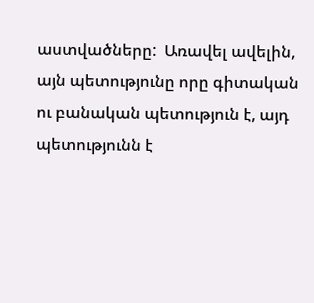աստվածները:  Առավել ավելին, այն պետությունը որը գիտական ու բանական պետություն է, այդ պետությունն է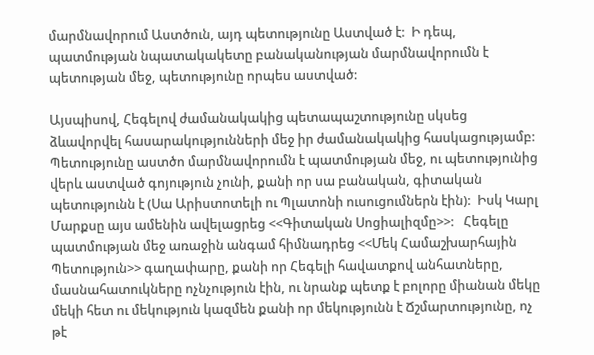մարմնավորում Աստծուն, այդ պետությունը Աստված է:  Ի դեպ, պատմության նպատակակետը բանականության մարմնավորումն է պետության մեջ, պետությունը որպես աստված:

Այսպիսով, Հեգելով ժամանակակից պետապաշտությունը սկսեց ձևավորվել հասարակությունների մեջ իր ժամանակակից հասկացությամբ:   Պետությունը աստծո մարմնավորումն է պատմության մեջ, ու պետությունից վերև աստված գոյություն չունի, քանի որ սա բանական, գիտական պետությունն է (Սա Արիստոտելի ու Պլատոնի ուսուցումներն էին):  Իսկ Կարլ Մարքսը այս ամենին ավելացրեց <<Գիտական Սոցիալիզմը>>:   Հեգելը պատմության մեջ առաջին անգամ հիմնադրեց <<Մեկ Համաշխարհային Պետություն>> գաղափարը, քանի որ Հեգելի հավատքով անհատները, մասնահատուկները ոչնչություն էին, ու նրանք պետք է բոլորը միանան մեկը մեկի հետ ու մեկություն կազմեն քանի որ մեկությունն է Ճշմարտությունը, ոչ թէ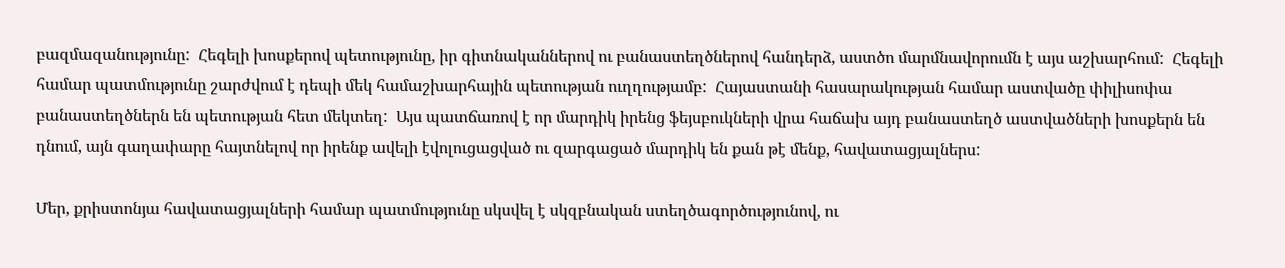բազմազանությունը:  Հեգելի խոսքերով պետությունը, իր գիտնականներով ու բանաստեղծներով հանդերձ, աստծո մարմնավորումն է այս աշխարհում:  Հեգելի համար պատմությունը շարժվում է դեպի մեկ համաշխարհային պետության ուղղությամբ:  Հայաստանի հասարակության համար աստվածը փիլիսոփա բանաստեղծներն են պետության հետ մեկտեղ:  Այս պատճառով է որ մարդիկ իրենց ֆեյսբուկների վրա հաճախ այդ բանաստեղծ աստվածների խոսքերն են դնում, այն գաղափարը հայտնելով որ իրենք ավելի էվոլուցացված ու զարգացած մարդիկ են քան թէ մենք, հավատացյալներս:

Մեր, քրիստոնյա հավատացյալների համար պատմությունը սկսվել է սկզբնական ստեղծագործությունով, ու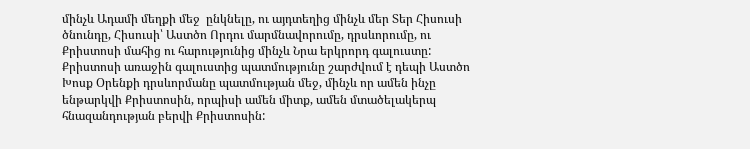մինչև Ադամի մեղքի մեջ  ընկնելը, ու այդտեղից մինչև մեր Տեր Հիսուսի ծնունդը, Հիսուսի՝ Աստծո Որդու մարմնավորումը, դրսևորումը, ու Քրիստոսի մահից ու հարությունից մինչև Նրա երկրորդ գալուստը:  Քրիստոսի առաջին գալուստից պատմությունը շարժվում է դեպի Աստծո Խոսք Օրենքի դրսևորմանը պատմության մեջ, մինչև որ ամեն ինչը ենթարկվի Քրիստոսին, որպիսի ամեն միտք, ամեն մտածելակերպ հնազանդության բերվի Քրիստոսին: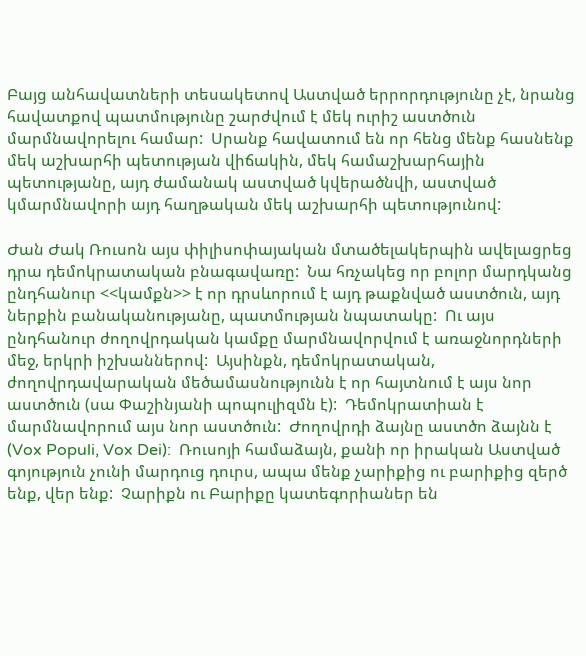Բայց անհավատների տեսակետով Աստված երրորդությունը չէ, նրանց հավատքով պատմությունը շարժվում է մեկ ուրիշ աստծուն մարմնավորելու համար:  Սրանք հավատում են որ հենց մենք հասնենք մեկ աշխարհի պետության վիճակին, մեկ համաշխարհային պետությանը, այդ ժամանակ աստված կվերածնվի, աստված կմարմնավորի այդ հաղթական մեկ աշխարհի պետությունով:

Ժան Ժակ Ռուսոն այս փիլիսոփայական մտածելակերպին ավելացրեց դրա դեմոկրատական բնագավառը:  Նա հռչակեց որ բոլոր մարդկանց ընդհանուր <<կամքն>> է որ դրսևորում է այդ թաքնված աստծուն, այդ ներքին բանականությանը, պատմության նպատակը:  Ու այս ընդհանուր ժողովրդական կամքը մարմնավորվում է առաջնորդների մեջ, երկրի իշխաններով:  Այսինքն, դեմոկրատական, ժողովրդավարական մեծամասնությունն է որ հայտնում է այս նոր աստծուն (սա Փաշինյանի պոպուլիզմն է):  Դեմոկրատիան է մարմնավորում այս նոր աստծուն:  Ժողովրդի ձայնը աստծո ձայնն է  (Vox Populi, Vox Dei):  Ռուսոյի համաձայն, քանի որ իրական Աստված գոյություն չունի մարդուց դուրս, ապա մենք չարիքից ու բարիքից զերծ ենք, վեր ենք:  Չարիքն ու Բարիքը կատեգորիաներ են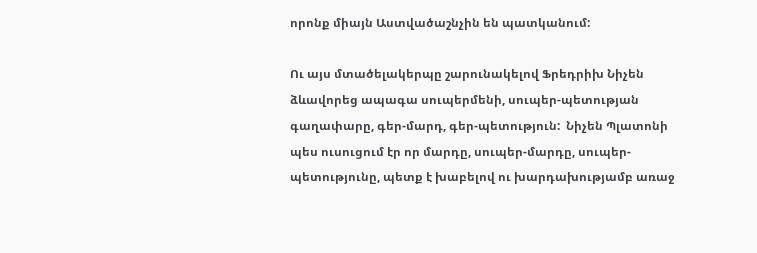որոնք միայն Աստվածաշնչին են պատկանում:

Ու այս մտածելակերպը շարունակելով Ֆրեդրիխ Նիչեն ձևավորեց ապագա սուպերմենի, սուպեր-պետության գաղափարը, գեր-մարդ, գեր-պետություն:  Նիչեն Պլատոնի պես ուսուցում էր որ մարդը, սուպեր-մարդը, սուպեր-պետությունը, պետք է խաբելով ու խարդախությամբ առաջ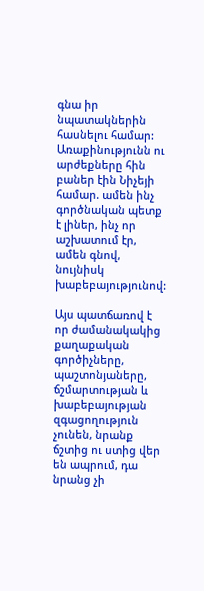գնա իր նպատակներին հասնելու համար:  Առաքինությունն ու արժեքները հին բաներ էին Նիչեյի համար. ամեն ինչ գործնական պետք է լիներ, ինչ որ աշխատում էր, ամեն գնով, նույնիսկ խաբեբայությունով:

Այս պատճառով է որ ժամանակակից քաղաքական գործիչները, պաշտոնյաները, ճշմարտության և խաբեբայության զգացողություն չունեն, նրանք ճշտից ու ստից վեր են ապրում, դա նրանց չի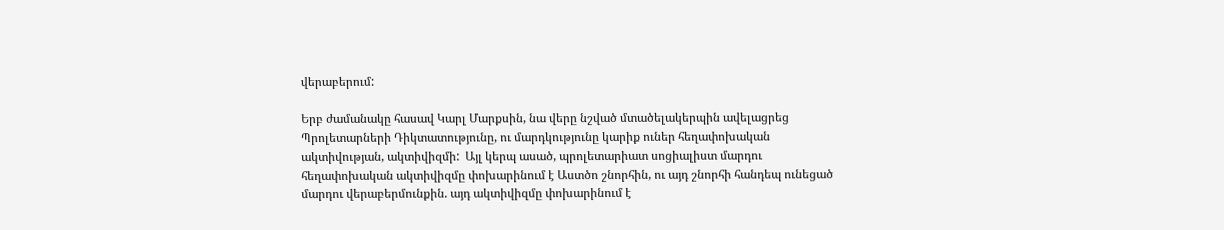վերաբերում:

Երբ ժամանակը հասավ Կարլ Մարքսին, նա վերը նշված մտածելակերպին ավելացրեց Պրոլետարների Դիկտատությունը, ու մարդկությունը կարիք ուներ հեղափոխական ակտիվության, ակտիվիզմի:  Այլ կերպ ասած, պրոլետարիատ սոցիալիստ մարդու հեղափոխական ակտիվիզմը փոխարինում է Աստծո շնորհին, ու այդ շնորհի հանդեպ ունեցած մարդու վերաբերմունքին. այդ ակտիվիզմը փոխարինում է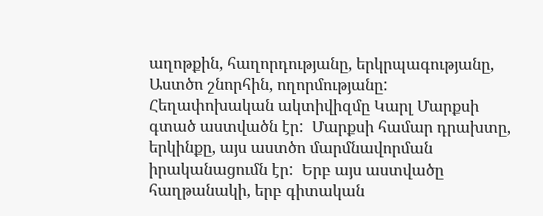աղոթքին, հաղորդությանը, երկրպագությանը, Աստծո շնորհին, ողորմությանը:  Հեղափոխական ակտիվիզմը Կարլ Մարքսի գտած աստվածն էր:  Մարքսի համար դրախտը, երկինքը, այս աստծո մարմնավորման իրականացումն էր:  Երբ այս աստվածը հաղթանակի, երբ գիտական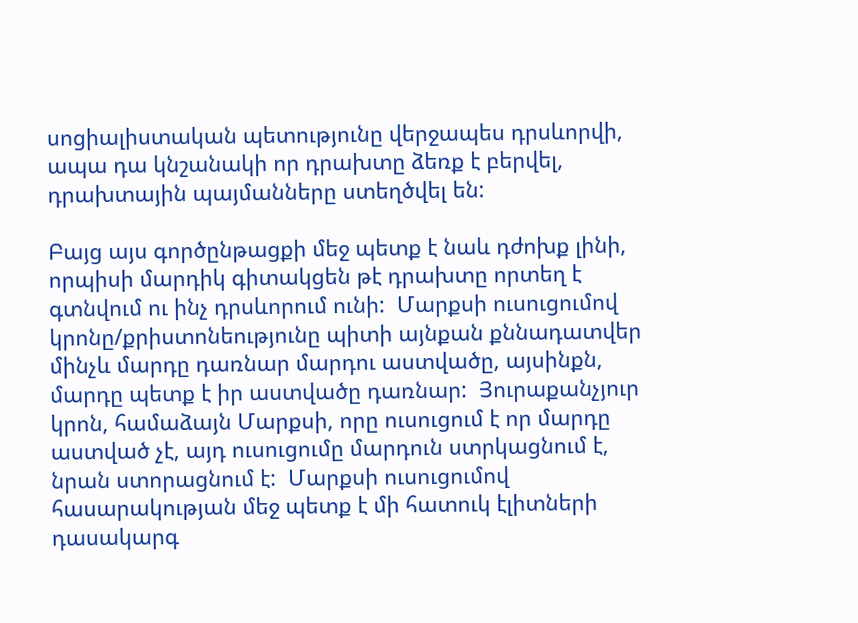սոցիալիստական պետությունը վերջապես դրսևորվի, ապա դա կնշանակի որ դրախտը ձեռք է բերվել, դրախտային պայմանները ստեղծվել են:

Բայց այս գործընթացքի մեջ պետք է նաև դժոխք լինի, որպիսի մարդիկ գիտակցեն թէ դրախտը որտեղ է գտնվում ու ինչ դրսևորում ունի:  Մարքսի ուսուցումով կրոնը/քրիստոնեությունը պիտի այնքան քննադատվեր մինչև մարդը դառնար մարդու աստվածը, այսինքն, մարդը պետք է իր աստվածը դառնար:  Յուրաքանչյուր կրոն, համաձայն Մարքսի, որը ուսուցում է որ մարդը աստված չէ, այդ ուսուցումը մարդուն ստրկացնում է, նրան ստորացնում է:  Մարքսի ուսուցումով հասարակության մեջ պետք է մի հատուկ էլիտների դասակարգ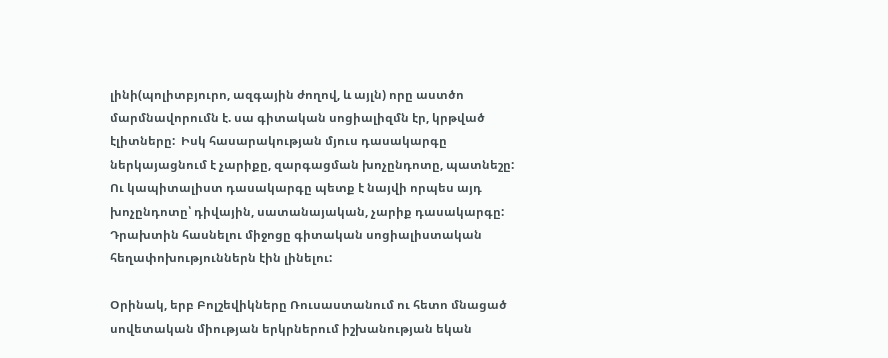լինի(պոլիտբյուրո, ազգային ժողով, և այլն) որը աստծո մարմնավորումն է. սա գիտական սոցիալիզմն էր, կրթված էլիտները:  Իսկ հասարակության մյուս դասակարգը ներկայացնում է չարիքը, զարգացման խոչընդոտը, պատնեշը:  Ու կապիտալիստ դասակարգը պետք է նայվի որպես այդ խոչընդոտը՝ դիվային, սատանայական, չարիք դասակարգը:  Դրախտին հասնելու միջոցը գիտական սոցիալիստական հեղափոխություններն էին լինելու:

Օրինակ, երբ Բոլշեվիկները Ռուսաստանում ու հետո մնացած սովետական միության երկրներում իշխանության եկան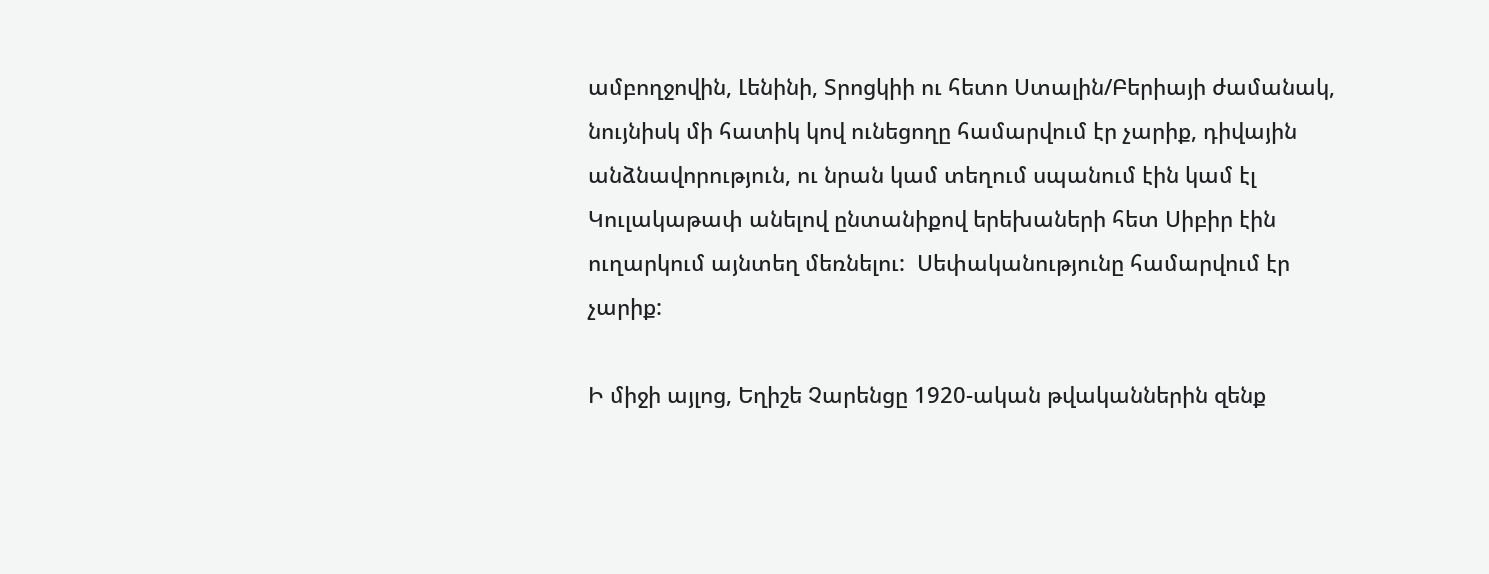ամբողջովին, Լենինի, Տրոցկիի ու հետո Ստալին/Բերիայի ժամանակ, նույնիսկ մի հատիկ կով ունեցողը համարվում էր չարիք, դիվային անձնավորություն, ու նրան կամ տեղում սպանում էին կամ էլ Կուլակաթափ անելով ընտանիքով երեխաների հետ Սիբիր էին ուղարկում այնտեղ մեռնելու:  Սեփականությունը համարվում էր չարիք:

Ի միջի այլոց, Եղիշե Չարենցը 1920-ական թվականներին զենք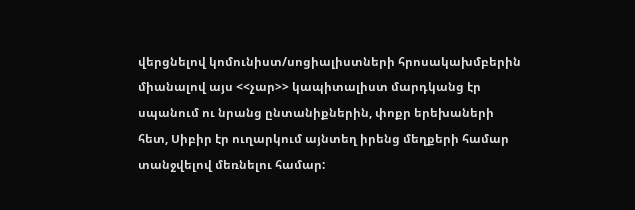վերցնելով կոմունիստ/սոցիալիստների հրոսակախմբերին միանալով այս <<չար>> կապիտալիստ մարդկանց էր սպանում ու նրանց ընտանիքներին, փոքր երեխաների հետ, Սիբիր էր ուղարկում այնտեղ իրենց մեղքերի համար տանջվելով մեռնելու համար: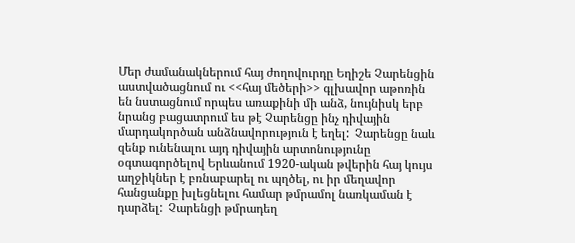Մեր ժամանակներում հայ ժողովուրդը Եղիշե Չարենցին աստվածացնում ու <<հայ մեծերի>> գլխավոր աթոռին են նստացնում որպես առաքինի մի անձ, նույնիսկ երբ նրանց բացատրում ես թէ Չարենցը ինչ դիվային մարդակործան անձնավորություն է եղել:  Չարենցը նաև զենք ունենալու այդ դիվային արտոնությունը օգտագործելով Երևանում 1920-ական թվերին հայ կույս աղջիկներ է բռնաբարել ու պղծել, ու իր մեղավոր հանցանքը խլեցնելու համար թմրամոլ նառկաման է դարձել:  Չարենցի թմրադեղ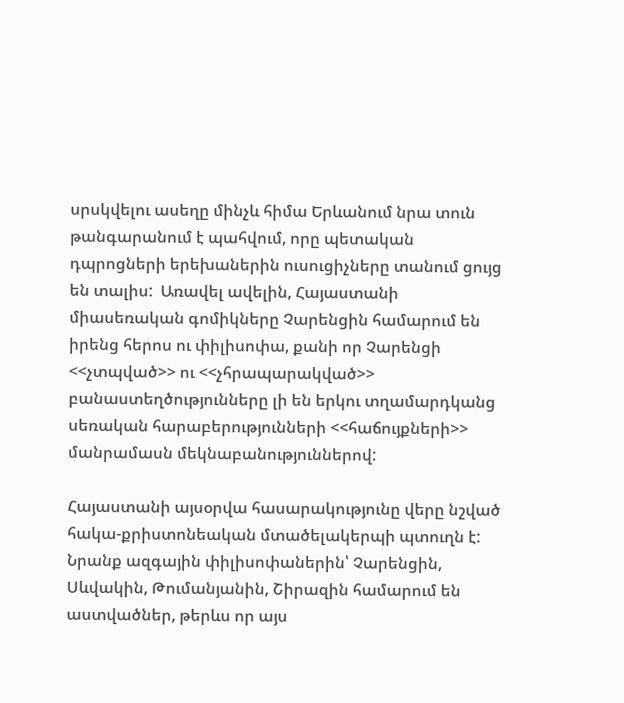սրսկվելու ասեղը մինչև հիմա Երևանում նրա տուն թանգարանում է պահվում, որը պետական դպրոցների երեխաներին ուսուցիչները տանում ցույց են տալիս:  Առավել ավելին, Հայաստանի միասեռական գոմիկները Չարենցին համարում են իրենց հերոս ու փիլիսոփա, քանի որ Չարենցի <<չտպված>> ու <<չհրապարակված>> բանաստեղծությունները լի են երկու տղամարդկանց սեռական հարաբերությունների <<հաճույքների>> մանրամասն մեկնաբանություններով:

Հայաստանի այսօրվա հասարակությունը վերը նշված հակա-քրիստոնեական մտածելակերպի պտուղն է:  Նրանք ազգային փիլիսոփաներին՝ Չարենցին, Սևվակին, Թումանյանին, Շիրազին համարում են աստվածներ, թերևս որ այս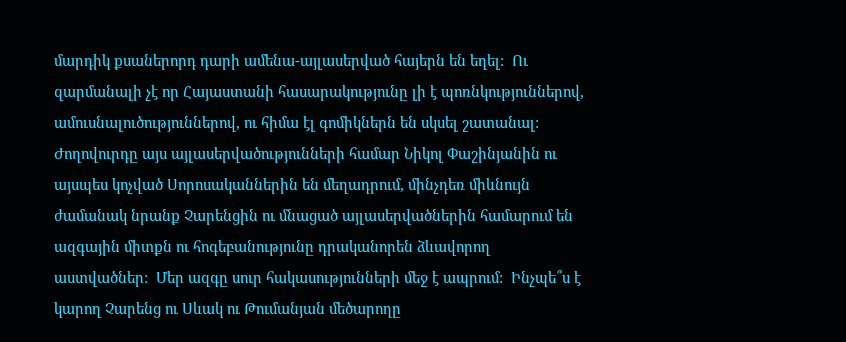մարդիկ քսաներորդ դարի ամենա-այլասերված հայերն են եղել:  Ու զարմանալի չէ որ Հայաստանի հասարակությունը լի է պոռնկություններով, ամուսնալուծություններով, ու հիմա էլ գոմիկներն են սկսել շատանալ:  Ժողովուրդը այս այլասերվածությունների համար Նիկոլ Փաշինյանին ու այսպես կոչված Սորոսականներին են մեղադրում, մինչդեռ միևնույն ժամանակ նրանք Չարենցին ու մնացած այլասերվածներին համարում են ազգային միտքն ու հոգեբանությունը դրականորեն ձևավորող աստվածներ:  Մեր ազգը սուր հակասությունների մեջ է ապրում:  Ինչպե՞ս է կարող Չարենց ու Սևակ ու Թումանյան մեծարողը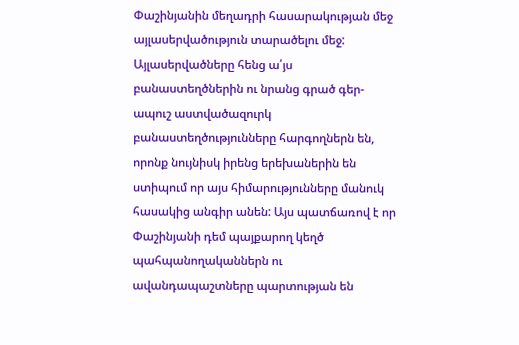Փաշինյանին մեղադրի հասարակության մեջ այլասերվածություն տարածելու մեջ:  Այլասերվածները հենց ա՛յս բանաստեղծներին ու նրանց գրած գեր-ապուշ աստվածազուրկ բանաստեղծությունները հարգողներն են, որոնք նույնիսկ իրենց երեխաներին են ստիպում որ այս հիմարությունները մանուկ հասակից անգիր անեն: Այս պատճառով է որ Փաշինյանի դեմ պայքարող կեղծ պահպանողականներն ու ավանդապաշտները պարտության են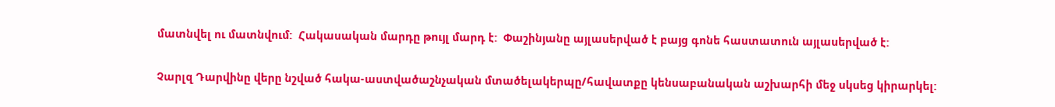մատնվել ու մատնվում:  Հակասական մարդը թույլ մարդ է:  Փաշինյանը այլասերված է բայց գոնե հաստատուն այլասերված է:

Չարլզ Դարվինը վերը նշված հակա-աստվածաշնչական մտածելակերպը/հավատքը կենսաբանական աշխարհի մեջ սկսեց կիրարկել: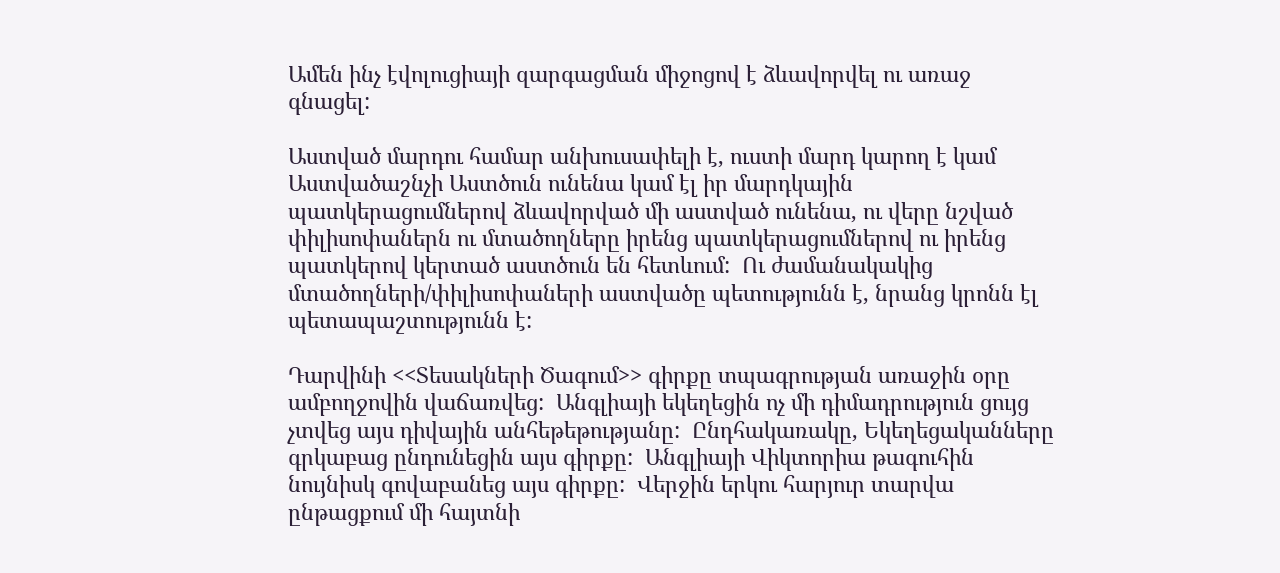Ամեն ինչ էվոլուցիայի զարգացման միջոցով է ձևավորվել ու առաջ գնացել:

Աստված մարդու համար անխուսափելի է, ուստի մարդ կարող է կամ Աստվածաշնչի Աստծուն ունենա կամ էլ իր մարդկային պատկերացումներով ձևավորված մի աստված ունենա, ու վերը նշված փիլիսոփաներն ու մտածողները իրենց պատկերացումներով ու իրենց պատկերով կերտած աստծուն են հետևում:  Ու ժամանակակից մտածողների/փիլիսոփաների աստվածը պետությունն է, նրանց կրոնն էլ պետապաշտությունն է:

Դարվինի <<Տեսակների Ծագում>> գիրքը տպագրության առաջին օրը ամբողջովին վաճառվեց:  Անգլիայի եկեղեցին ոչ մի դիմադրություն ցույց չտվեց այս դիվային անհեթեթությանը:  Ընդհակառակը, Եկեղեցականները գրկաբաց ընդունեցին այս գիրքը:  Անգլիայի Վիկտորիա թագուհին նույնիսկ գովաբանեց այս գիրքը:  Վերջին երկու հարյուր տարվա ընթացքում մի հայտնի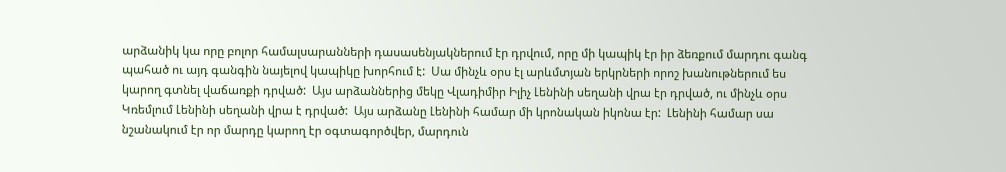արձանիկ կա որը բոլոր համալսարանների դասասենյակներում էր դրվում, որը մի կապիկ էր իր ձեռքում մարդու գանգ պահած ու այդ գանգին նայելով կապիկը խորհում է:  Սա մինչև օրս էլ արևմտյան երկրների որոշ խանութներում ես կարող գտնել վաճառքի դրված:  Այս արձաններից մեկը Վլադիմիր Իլիչ Լենինի սեղանի վրա էր դրված, ու մինչև օրս Կռեմլում Լենինի սեղանի վրա է դրված:  Այս արձանը Լենինի համար մի կրոնական իկոնա էր:  Լենինի համար սա նշանակում էր որ մարդը կարող էր օգտագործվեր, մարդուն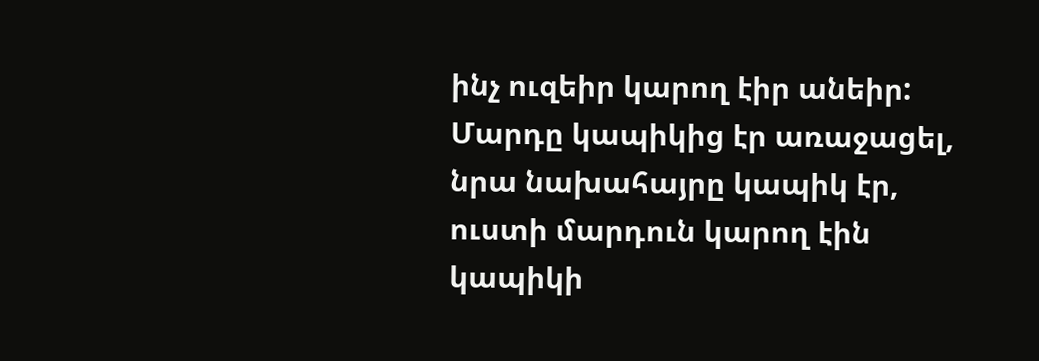ինչ ուզեիր կարող էիր անեիր:  Մարդը կապիկից էր առաջացել, նրա նախահայրը կապիկ էր, ուստի մարդուն կարող էին կապիկի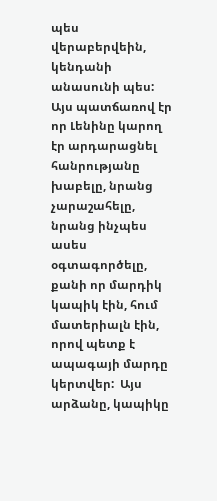պես վերաբերվեին, կենդանի անասունի պես:  Այս պատճառով էր որ Լենինը կարող էր արդարացնել հանրությանը խաբելը, նրանց չարաշահելը, նրանց ինչպես ասես օգտագործելը, քանի որ մարդիկ կապիկ էին, հում մատերիալն էին, որով պետք է ապագայի մարդը կերտվեր:  Այս արձանը, կապիկը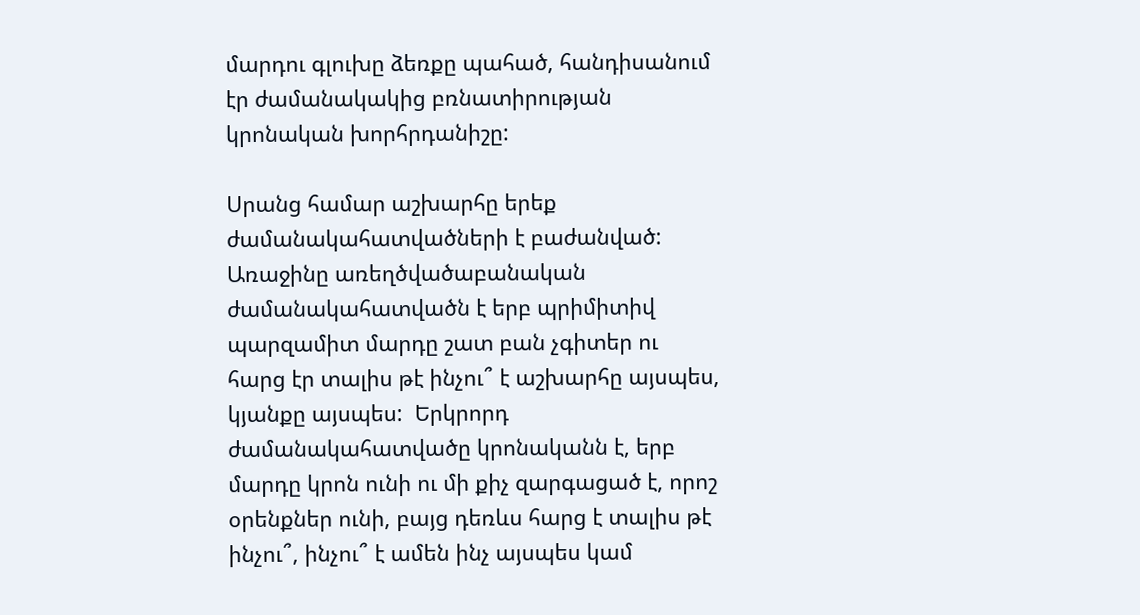մարդու գլուխը ձեռքը պահած, հանդիսանում էր ժամանակակից բռնատիրության կրոնական խորհրդանիշը:

Սրանց համար աշխարհը երեք ժամանակահատվածների է բաժանված:  Առաջինը առեղծվածաբանական ժամանակահատվածն է երբ պրիմիտիվ պարզամիտ մարդը շատ բան չգիտեր ու հարց էր տալիս թէ ինչու՞ է աշխարհը այսպես, կյանքը այսպես:  Երկրորդ ժամանակահատվածը կրոնականն է, երբ մարդը կրոն ունի ու մի քիչ զարգացած է, որոշ օրենքներ ունի, բայց դեռևս հարց է տալիս թէ ինչու՞, ինչու՞ է ամեն ինչ այսպես կամ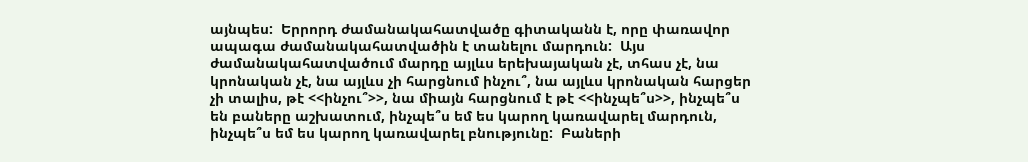այնպես:  Երրորդ ժամանակահատվածը գիտականն է, որը փառավոր ապագա ժամանակահատվածին է տանելու մարդուն:  Այս ժամանակահատվածում մարդը այլևս երեխայական չէ, տհաս չէ, նա կրոնական չէ, նա այլևս չի հարցնում ինչու՞, նա այլևս կրոնական հարցեր չի տալիս, թէ <<ինչու՞>>, նա միայն հարցնում է թէ <<ինչպե՞ս>>, ինչպե՞ս են բաները աշխատում, ինչպե՞ս եմ ես կարող կառավարել մարդուն, ինչպե՞ս եմ ես կարող կառավարել բնությունը:  Բաների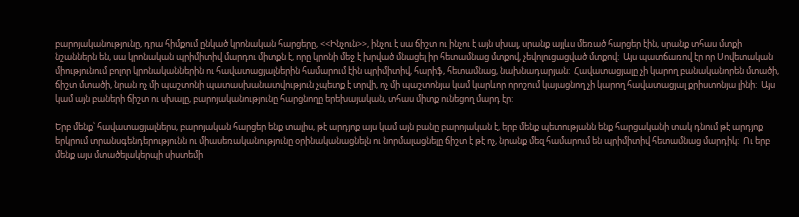բարոյականությունը, դրա հիմքում ընկած կրոնական հարցերը, <<Ինչուն>>, ինչու է սա ճիշտ ու ինչու է այն սխալ, սրանք այլևս մեռած հարցեր էին, սրանք տհաս մտքի նշաններն են, սա կրոնական պրիմիտիվ մարդու միտքն է, որը կրոնի մեջ է խրված մնացել իր հետամնաց մտքով, չեվոլուցացված մտքով:  Այս պատճառով էր որ Սովետական միությունում բոլոր կրոնականներին ու հավատացյալներին համարում էին պրիմիտիվ, հարիֆ, հետամնաց, նախնադարյան:  Հավատացյալը չի կարող բանականորեն մտածի, ճիշտ մտածի, նրան ոչ մի պաշտոնի պատասխանատվություն չպետք է տրվի, ոչ մի պաշտոնյա կամ կարևոր որոշում կայացնող չի կարող հավատացյալ քրիստոնյա լինի:  Այս կամ այն բաների ճիշտ ու սխալը, բարոյականությունը հարցնողը երեխայական, տհաս միտք ունեցող մարդ էր:

Երբ մենք՝ հավատացյալներս, բարոյական հարցեր ենք տալիս, թէ արդյոք այս կամ այն բանը բարոյական է, երբ մենք պետությանն ենք հարցականի տակ դնում թէ արդյոք երկրում տրանսգենդերությունն ու միասեռականությունը օրինականացնելն ու նորմալացնելը ճիշտ է թէ ոչ, նրանք մեզ համարում են պրիմիտիվ հետամնաց մարդիկ:  Ու երբ մենք այս մտածելակերպի սիստեմի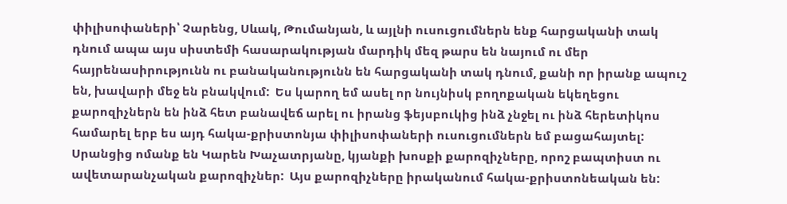փիլիսոփաների՝ Չարենց, Սևակ, Թումանյան, և այլնի ուսուցումներն ենք հարցականի տակ դնում ապա այս սիստեմի հասարակության մարդիկ մեզ թարս են նայում ու մեր հայրենասիրությունն ու բանականությունն են հարցականի տակ դնում, քանի որ իրանք ապուշ են, խավարի մեջ են բնակվում:  Ես կարող եմ ասել որ նույնիսկ բողոքական եկեղեցու քարոզիչներն են ինձ հետ բանավեճ արել ու իրանց ֆեյսբուկից ինձ չնջել ու ինձ հերետիկոս համարել երբ ես այդ հակա-քրիստոնյա փիլիսոփաների ուսուցումներն եմ բացահայտել:  Սրանցից ոմանք են Կարեն Խաչատրյանը, կյանքի խոսքի քարոզիչները, որոշ բապտիստ ու ավետարանչական քարոզիչներ:  Այս քարոզիչները իրականում հակա-քրիստոնեական են: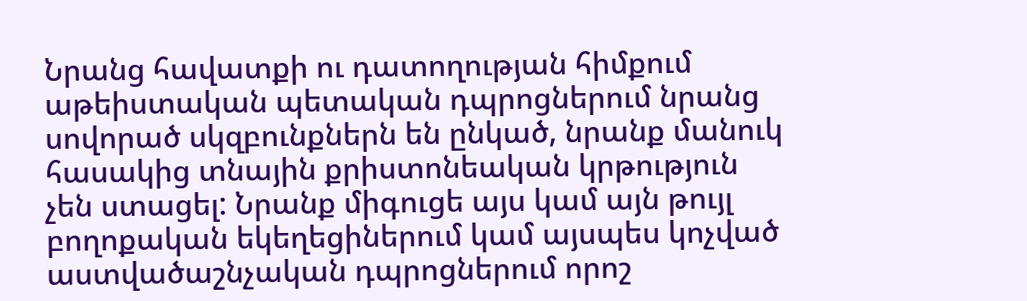Նրանց հավատքի ու դատողության հիմքում աթեիստական պետական դպրոցներում նրանց սովորած սկզբունքներն են ընկած, նրանք մանուկ հասակից տնային քրիստոնեական կրթություն չեն ստացել: Նրանք միգուցե այս կամ այն թույլ բողոքական եկեղեցիներում կամ այսպես կոչված աստվածաշնչական դպրոցներում որոշ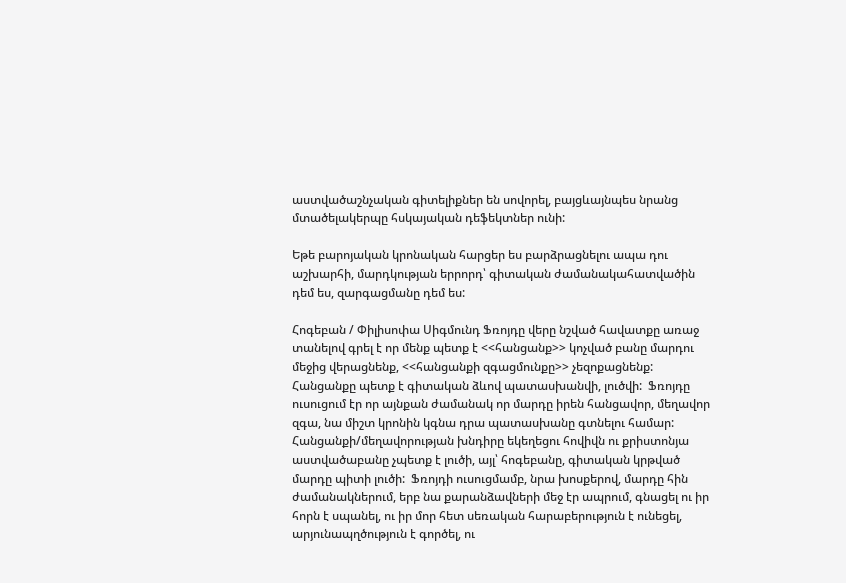աստվածաշնչական գիտելիքներ են սովորել, բայցևայնպես նրանց մտածելակերպը հսկայական դեֆեկտներ ունի:

Եթե բարոյական կրոնական հարցեր ես բարձրացնելու ապա դու աշխարհի, մարդկության երրորդ՝ գիտական ժամանակահատվածին դեմ ես, զարգացմանը դեմ ես:

Հոգեբան / Փիլիսոփա Սիգմունդ Ֆռոյդը վերը նշված հավատքը առաջ տանելով գրել է որ մենք պետք է <<հանցանք>> կոչված բանը մարդու մեջից վերացնենք, <<հանցանքի զգացմունքը>> չեզոքացնենք:  Հանցանքը պետք է գիտական ձևով պատասխանվի, լուծվի:  Ֆռոյդը ուսուցում էր որ այնքան ժամանակ որ մարդը իրեն հանցավոր, մեղավոր զգա, նա միշտ կրոնին կգնա դրա պատասխանը գտնելու համար:  Հանցանքի/մեղավորության խնդիրը եկեղեցու հովիվն ու քրիստոնյա աստվածաբանը չպետք է լուծի, այլ՝ հոգեբանը, գիտական կրթված մարդը պիտի լուծի:  Ֆռոյդի ուսուցմամբ, նրա խոսքերով, մարդը հին ժամանակներում, երբ նա քարանձավների մեջ էր ապրում, գնացել ու իր հորն է սպանել, ու իր մոր հետ սեռական հարաբերություն է ունեցել, արյունապղծություն է գործել, ու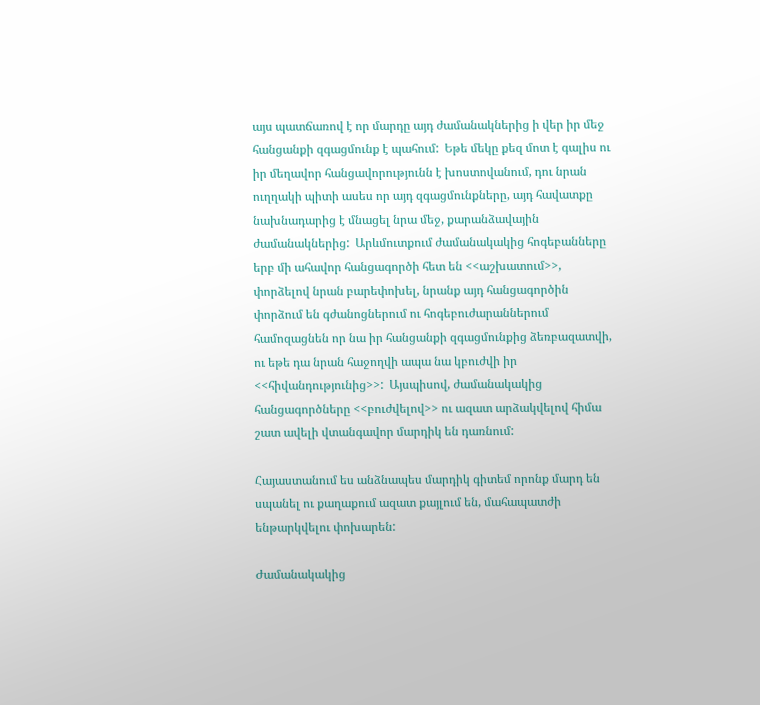այս պատճառով է որ մարդը այդ ժամանակներից ի վեր իր մեջ հանցանքի զգացմունք է պահում:  Եթե մեկը քեզ մոտ է գալիս ու իր մեղավոր հանցավորությունն է խոստովանում, դու նրան ուղղակի պիտի ասես որ այդ զգացմունքները, այդ հավատքը նախնադարից է մնացել նրա մեջ, քարանձավային ժամանակներից:  Արևմուտքում ժամանակակից հոգեբանները երբ մի ահավոր հանցագործի հետ են <<աշխատում>>, փորձելով նրան բարեփոխել, նրանք այդ հանցագործին փորձում են գժանոցներում ու հոգեբուժարաններում համոզացնեն որ նա իր հանցանքի զգացմունքից ձեռբազատվի, ու եթե դա նրան հաջողվի ապա նա կբուժվի իր <<հիվանդությունից>>:  Այսպիսով, ժամանակակից հանցագործները <<բուժվելով>> ու ազատ արձակվելով հիմա շատ ավելի վտանգավոր մարդիկ են դառնում:

Հայաստանում ես անձնապես մարդիկ գիտեմ որոնք մարդ են սպանել ու քաղաքում ազատ քայլում են, մահապատժի ենթարկվելու փոխարեն:

Ժամանակակից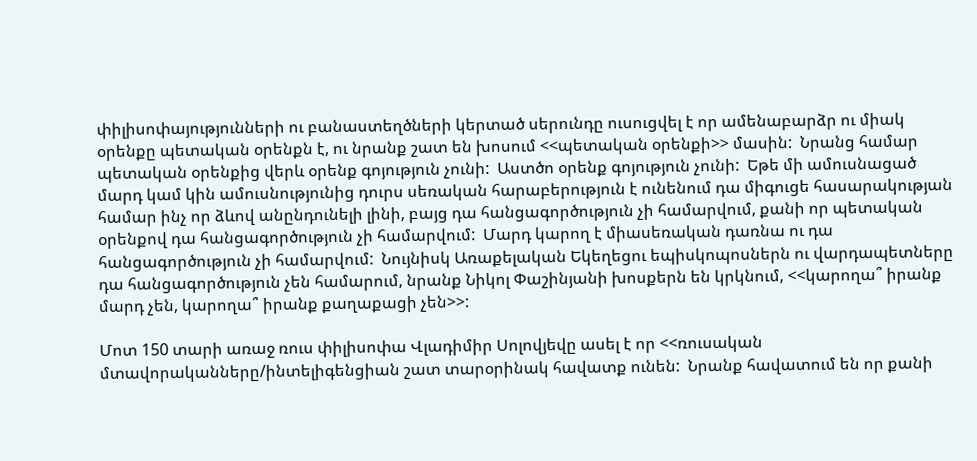փիլիսոփայությունների ու բանաստեղծների կերտած սերունդը ուսուցվել է որ ամենաբարձր ու միակ օրենքը պետական օրենքն է, ու նրանք շատ են խոսում <<պետական օրենքի>> մասին:  Նրանց համար պետական օրենքից վերև օրենք գոյություն չունի:  Աստծո օրենք գոյություն չունի:  Եթե մի ամուսնացած մարդ կամ կին ամուսնությունից դուրս սեռական հարաբերություն է ունենում դա միգուցե հասարակության համար ինչ որ ձևով անընդունելի լինի, բայց դա հանցագործություն չի համարվում, քանի որ պետական օրենքով դա հանցագործություն չի համարվում:  Մարդ կարող է միասեռական դառնա ու դա հանցագործություն չի համարվում:  Նույնիսկ Առաքելական Եկեղեցու եպիսկոպոսներն ու վարդապետները դա հանցագործություն չեն համարում, նրանք Նիկոլ Փաշինյանի խոսքերն են կրկնում, <<կարողա՞ իրանք մարդ չեն, կարողա՞ իրանք քաղաքացի չեն>>:

Մոտ 150 տարի առաջ ռուս փիլիսոփա Վլադիմիր Սոլովյեվը ասել է որ <<ռուսական մտավորականները/ինտելիգենցիան շատ տարօրինակ հավատք ունեն:  Նրանք հավատում են որ քանի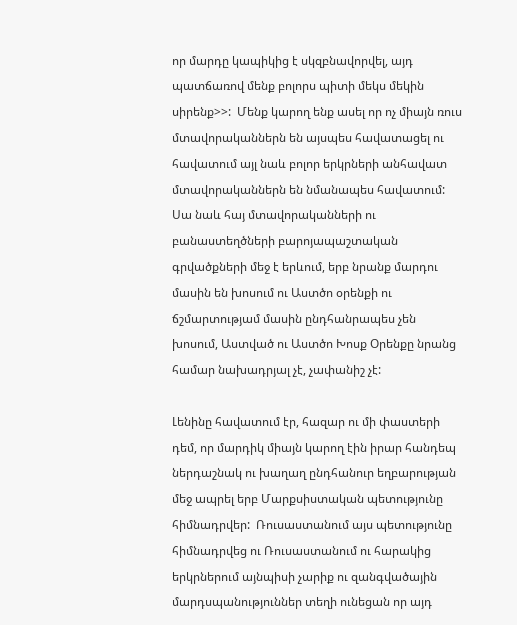որ մարդը կապիկից է սկզբնավորվել, այդ պատճառով մենք բոլորս պիտի մեկս մեկին սիրենք>>:  Մենք կարող ենք ասել որ ոչ միայն ռուս մտավորականներն են այսպես հավատացել ու հավատում այլ նաև բոլոր երկրների անհավատ մտավորականներն են նմանապես հավատում:  Սա նաև հայ մտավորականների ու բանաստեղծների բարոյապաշտական գրվածքների մեջ է երևում, երբ նրանք մարդու մասին են խոսում ու Աստծո օրենքի ու ճշմարտությամ մասին ընդհանրապես չեն խոսում, Աստված ու Աստծո Խոսք Օրենքը նրանց համար նախադրյալ չէ, չափանիշ չէ:

Լենինը հավատում էր, հազար ու մի փաստերի դեմ, որ մարդիկ միայն կարող էին իրար հանդեպ ներդաշնակ ու խաղաղ ընդհանուր եղբարության մեջ ապրել երբ Մարքսիստական պետությունը հիմնադրվեր:  Ռուսաստանում այս պետությունը հիմնադրվեց ու Ռուսաստանում ու հարակից երկրներում այնպիսի չարիք ու զանգվածային մարդսպանություններ տեղի ունեցան որ այդ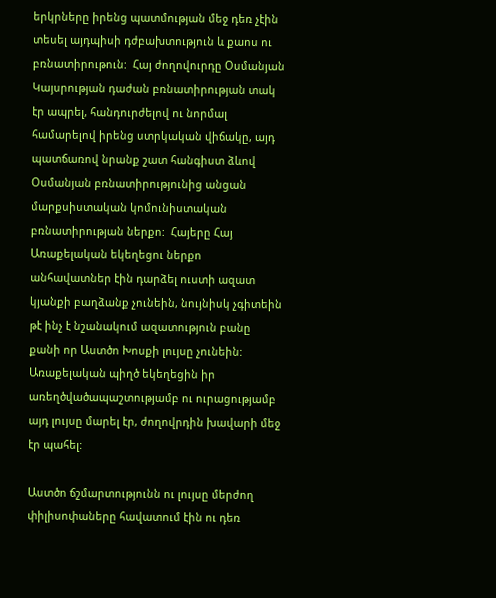երկրները իրենց պատմության մեջ դեռ չէին տեսել այդպիսի դժբախտություն և քաոս ու բռնատիրութուն:  Հայ ժողովուրդը Օսմանյան Կայսրության դաժան բռնատիրության տակ էր ապրել, հանդուրժելով ու նորմալ համարելով իրենց ստրկական վիճակը, այդ պատճառով նրանք շատ հանգիստ ձևով Օսմանյան բռնատիրությունից անցան մարքսիստական կոմունիստական բռնատիրության ներքո:  Հայերը Հայ Առաքելական եկեղեցու ներքո անհավատներ էին դարձել ուստի ազատ կյանքի բաղձանք չունեին, նույնիսկ չգիտեին թէ ինչ է նշանակում ազատություն բանը քանի որ Աստծո Խոսքի լույսը չունեին:  Առաքելական պիղծ եկեղեցին իր առեղծվածապաշտությամբ ու ուրացությամբ այդ լույսը մարել էր, ժողովրդին խավարի մեջ էր պահել:

Աստծո ճշմարտությունն ու լույսը մերժող փիլիսոփաները հավատում էին ու դեռ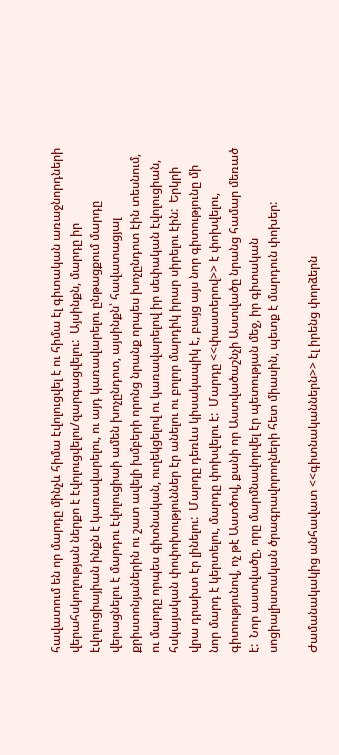հավատում են որ մարդը մինչև հիմա էվոլուցվել է ու հիմա էլ գիտական առաջնորդների վերահսկողության ներքո է էվոլուցվելու/զարգացվելու:  Այսինքն, մարդը իր էվոլուցիայիան ինքն է կառավարելու, ու այդ կառավարելու ընթացքում մարդը վերացնելու է մարդու էվոլուցիաի ամեն խոչընդոտ, այսինքն՝ հավատացյալ քրիստոնյաներին ու շատ ավելի խմբերի որոնց նրանք որպես խոչընդոտ էին տեսնում, ու մարդը որպես գիտնական, ուղեկցելով ու կառավարելով իր սեփական էվոլուցիան, հսկայական փոփոխություններ էր անելու ու բոլոր մարդիկ իրար սիրելու էին:  Երկրի վրա դրախտ էր լինելու:  Մարդը դեռևս կիսակապիկ է, բայց այս նոր գիտությունը մի նոր մարդ է կերտելու, մարդը փոխվելու է:  Մարդը <<փաստերով>> է փոխվելու, գիտությունով, ոչ թէ Աստծով, քանի որ Աստվածաշնչի Աստվածը նրանց համար մեռած է:  Նոր աստվածը, որը մարմնավորվել էր պետության մեջ, իր գիտական սոցիալիստական ծրագրավորողների հետ միասին, պետք է մարդուն փոխեր:

Ժամանակակից անհավատ <<գիտնականներն>> էլ իրենց փորձերն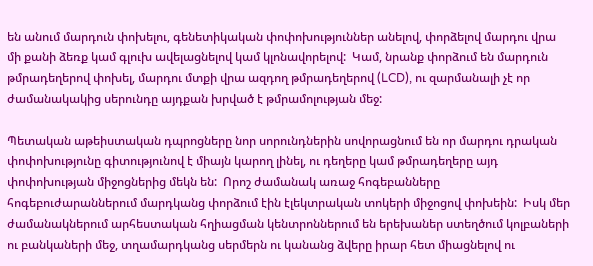են անում մարդուն փոխելու, գենետիկական փոփոխություններ անելով, փորձելով մարդու վրա մի քանի ձեռք կամ գլուխ ավելացնելով կամ կլոնավորելով:  Կամ, նրանք փորձում են մարդուն թմրադեղերով փոխել, մարդու մտքի վրա ազդող թմրադեղերով (LCD), ու զարմանալի չէ որ ժամանակակից սերունդը այդքան խրված է թմրամոլության մեջ:

Պետական աթեիստական դպրոցները նոր սորունդներին սովորացնում են որ մարդու դրական փոփոխությունը գիտությունով է միայն կարող լինել, ու դեղերը կամ թմրադեղերը այդ փոփոխության միջոցներից մեկն են:  Որոշ ժամանակ առաջ հոգեբանները հոգեբուժարաններում մարդկանց փորձում էին էլեկտրական տոկերի միջոցով փոխեին:  Իսկ մեր ժամանակներում արհեստական հղիացման կենտրոններում են երեխաներ ստեղծում կոլբաների ու բանկաների մեջ, տղամարդկանց սերմերն ու կանանց ձվերը իրար հետ միացնելով ու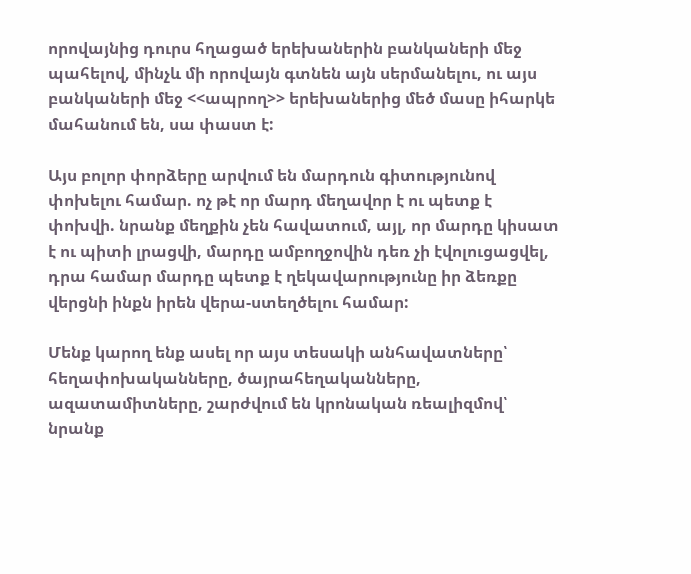որովայնից դուրս հղացած երեխաներին բանկաների մեջ պահելով, մինչև մի որովայն գտնեն այն սերմանելու, ու այս բանկաների մեջ <<ապրող>> երեխաներից մեծ մասը իհարկե մահանում են, սա փաստ է:

Այս բոլոր փորձերը արվում են մարդուն գիտությունով փոխելու համար. ոչ թէ որ մարդ մեղավոր է ու պետք է փոխվի. նրանք մեղքին չեն հավատում, այլ, որ մարդը կիսատ է ու պիտի լրացվի, մարդը ամբողջովին դեռ չի էվոլուցացվել, դրա համար մարդը պետք է ղեկավարությունը իր ձեռքը վերցնի ինքն իրեն վերա-ստեղծելու համար:

Մենք կարող ենք ասել որ այս տեսակի անհավատները՝ հեղափոխականները, ծայրահեղականները, ազատամիտները, շարժվում են կրոնական ռեալիզմով՝ նրանք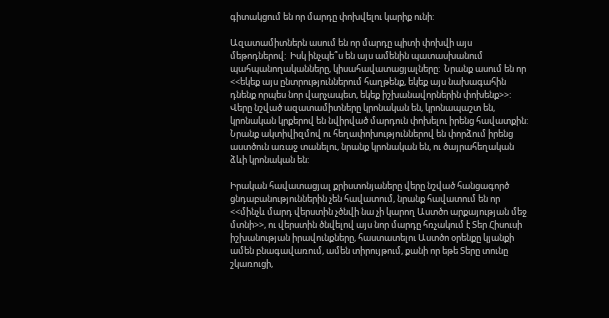գիտակցում են որ մարդը փոխվելու կարիք ունի:

Ազատամիտներն ասում են որ մարդը պիտի փոխվի այս մեթոդներով:  Իսկ ինչպե՞ս են այս ամենին պատասխանում պահպանողականները, կիսահավատացյալները:  Նրանք ասում են որ <<եկեք այս ընտրություններում հաղթենք, եկեք այս նախագահին դնենք որպես նոր վարչապետ, եկեք իշխանավորներին փոխենք>>:  Վերը նշված ազատամիտները կրոնական են, կրոնապաշտ են, կրոնական կրքերով են նվիրված մարդուն փոխելու իրենց հավատքին:  Նրանք ակտիվիզմով ու հեղափոխություններով են փորձում իրենց աստծուն առաջ տանելու, նրանք կրոնական են, ու ծայրահեղական ձևի կրոնական են:

Իրական հավատացյալ քրիստոնյաները վերը նշված հանցագործ ցնդաբանություններին չեն հավատում, նրանք հավատում են որ <<մինչև մարդ վերստին չծնվի նա չի կարող Աստծո արքայության մեջ մտնի>>, ու վերստին ծնվելով այս նոր մարդը հռչակում է Տեր Հիսուսի իշխանության իրավունքները, հաստատելու Աստծո օրենքը կյանքի ամեն բնագավառում, ամեն տիրույթում, քանի որ եթե Տերը տունը շկառուցի,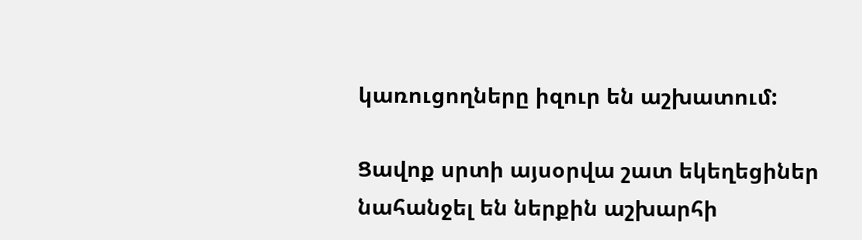կառուցողները իզուր են աշխատում:

Ցավոք սրտի այսօրվա շատ եկեղեցիներ նահանջել են ներքին աշխարհի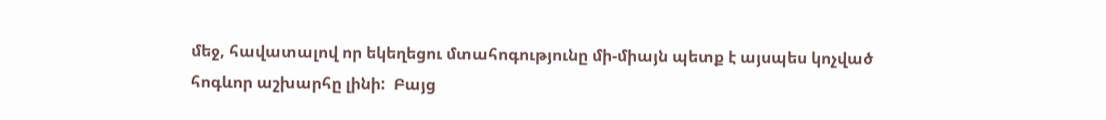մեջ, հավատալով որ եկեղեցու մտահոգությունը մի-միայն պետք է այսպես կոչված հոգևոր աշխարհը լինի:  Բայց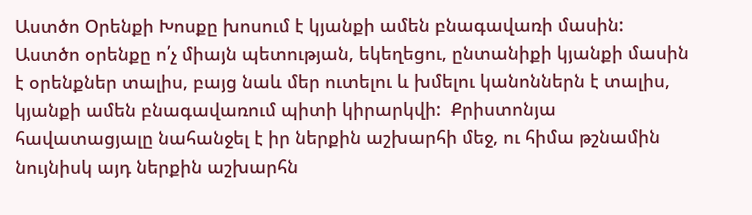Աստծո Օրենքի Խոսքը խոսում է կյանքի ամեն բնագավառի մասին:  Աստծո օրենքը ո՛չ միայն պետության, եկեղեցու, ընտանիքի կյանքի մասին է օրենքներ տալիս, բայց նաև մեր ուտելու և խմելու կանոններն է տալիս, կյանքի ամեն բնագավառում պիտի կիրարկվի:  Քրիստոնյա հավատացյալը նահանջել է իր ներքին աշխարհի մեջ, ու հիմա թշնամին նույնիսկ այդ ներքին աշխարհն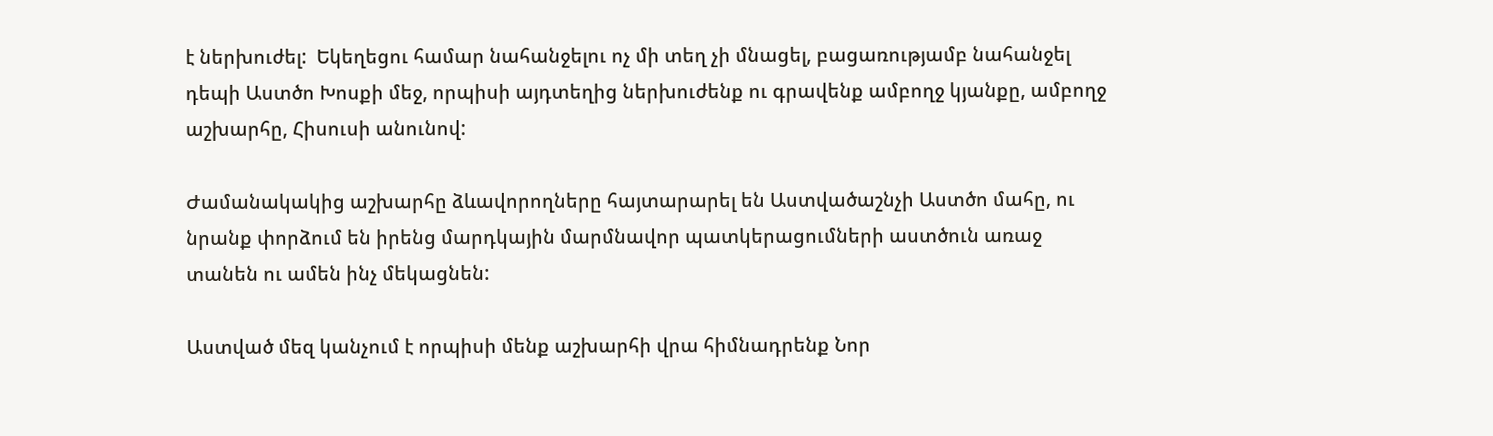է ներխուժել:  Եկեղեցու համար նահանջելու ոչ մի տեղ չի մնացել, բացառությամբ նահանջել դեպի Աստծո Խոսքի մեջ, որպիսի այդտեղից ներխուժենք ու գրավենք ամբողջ կյանքը, ամբողջ աշխարհը, Հիսուսի անունով:

Ժամանակակից աշխարհը ձևավորողները հայտարարել են Աստվածաշնչի Աստծո մահը, ու նրանք փորձում են իրենց մարդկային մարմնավոր պատկերացումների աստծուն առաջ տանեն ու ամեն ինչ մեկացնեն:

Աստված մեզ կանչում է որպիսի մենք աշխարհի վրա հիմնադրենք Նոր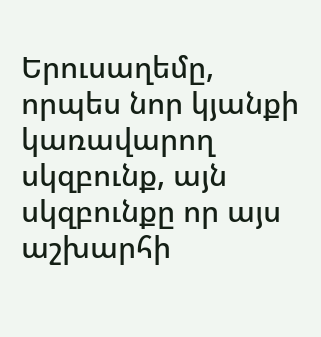Երուսաղեմը, որպես նոր կյանքի կառավարող սկզբունք, այն սկզբունքը որ այս աշխարհի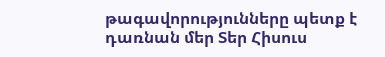թագավորությունները պետք է դառնան մեր Տեր Հիսուս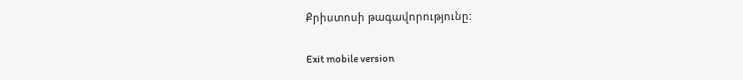Քրիստոսի թագավորությունը:

Exit mobile version